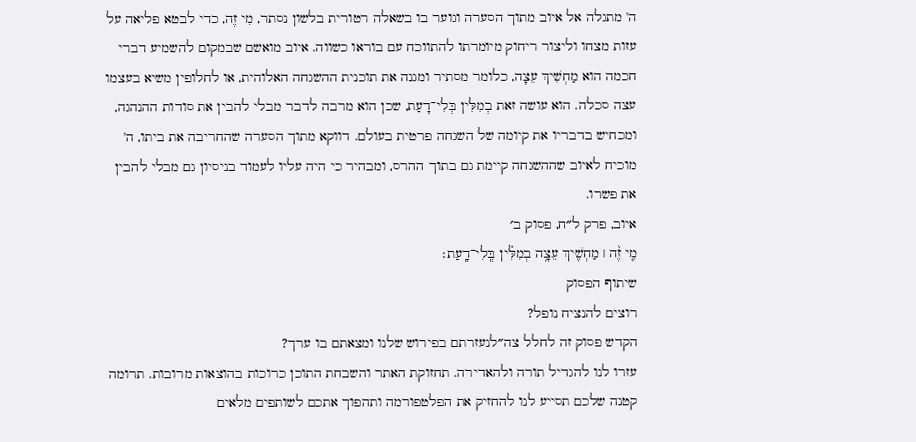ה' מתגלה אל איוב מתוך הסערה וגוער בו בשאלה רטורית בלשון נסתר, מִי זֶה, כדי לבטא פליאה על עזות מצחו וליצור ריחוק מיומרתו להתווכח עם בוראו כשווה. איוב מואשם שבמקום להשמיע דברי חכמה הוא מַחְשִׁיךְ עֵצָה, כלומר מסתיר ומגנה את תוכנית ההשגחה האלוהית, או לחלופין משיא בעצמו עצה סכלה. הוא עושה זאת בְמִלִּין בְּלִי־דָעַת, שכן הוא מרבה לדבר מבלי להבין את סודות ההנהגה, ומכחיש בדבריו את קיומה של השגחה פרטית בעולם. דווקא מתוך הסערה שהחריבה את ביתו, ה' מוכיח לאיוב שההשגחה קיימת גם בתוך ההרס, ומבהיר כי היה עליו לעמוד בניסיון גם מבלי להבין את פשרו.
איוב, פרק ל״ח, פסוק ב׳
מִ֤י זֶ֨ה ׀ מַחְשִׁ֖יךְ עֵצָ֥ה בְמִלִּ֗ין בְּֽלִי־דָֽעַת׃
שיתוף הפסוק
רוצים להנציח נופל?
הקדש פסוק זה לחלל צה״לנעזרתם בפירוש שלנו ומצאתם בו ערך?
עזרו לנו להגדיל תורה ולהאדירה. תחזוקת האתר והשבחת התוכן כרוכות בהוצאות מרובות. תרומה קטנה שלכם תסייע לנו להחזיק את הפלטפורמה ותהפוך אתכם לשותפים מלאים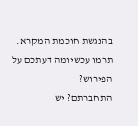בהנגשת חוכמת המקרא.
תרמו עכשיומה דעתכם על הפירוש?
התחברתם? יש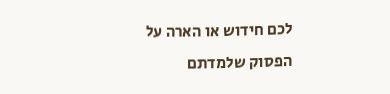לכם חידוש או הארה על הפסוק שלמדתם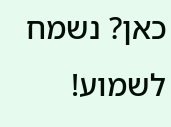כאן? נשמח לשמוע!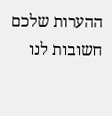ההערות שלכם חשובות לנו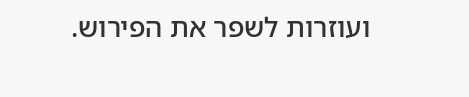ועוזרות לשפר את הפירוש.